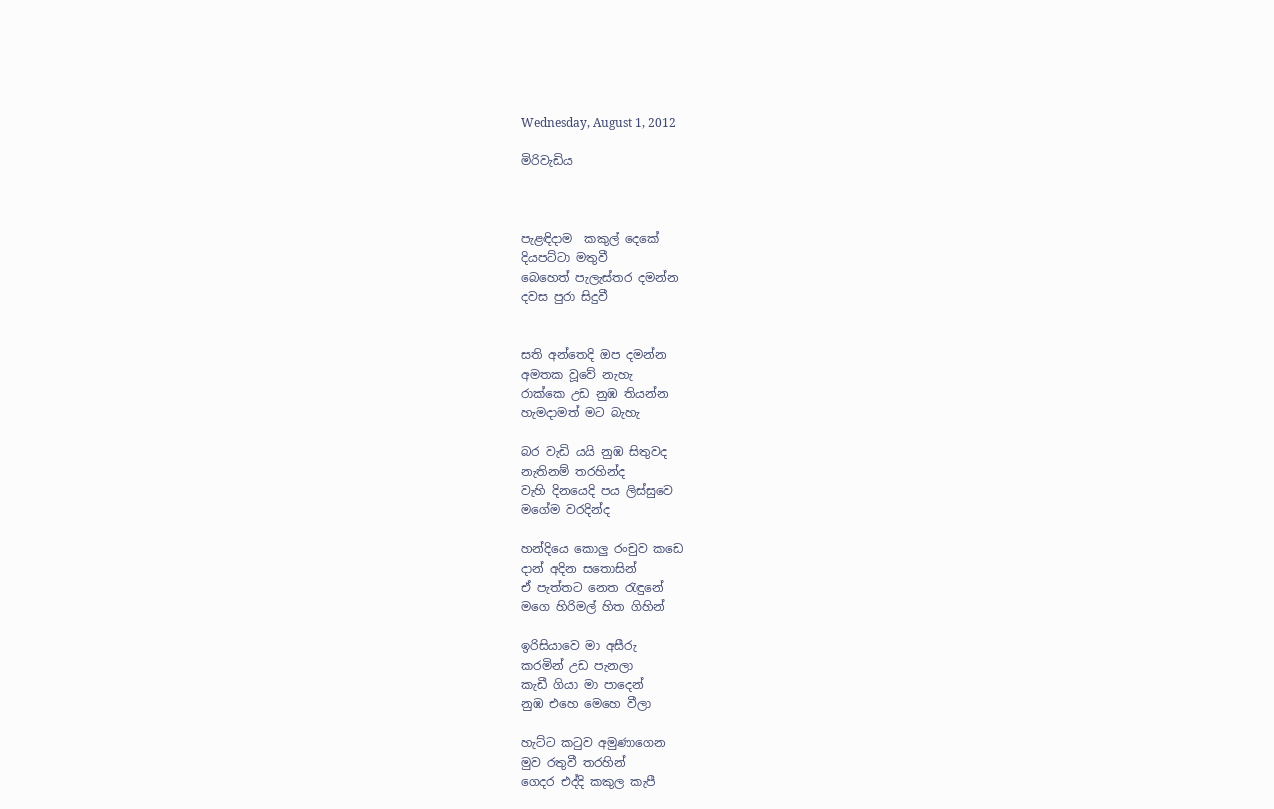Wednesday, August 1, 2012

මිරිවැඩිය



පැළඳිදාම  කකුල් දෙකේ
දියපට්ටා මතුවී
බෙහෙත් පැලැස්තර දමන්න
දවස පුරා සිදුවී


සති අන්තෙදි ඔප දමන්න
අමතක වූවේ නැහැ
රාක්කෙ උඩ නුඹ තියන්න
හැමදාමත් මට බැහැ

බර වැඩි යයි නුඹ සිතුවද
නැතිනම් තරහින්ද
වැහි දිනයෙදි පය ලිස්සුවෙ
මගේම වරදින්ද

හන්දියෙ කොලු රංචුව කඩෙ
දාන් අදින සතොසින්
ඒ පැත්තට නෙත රැඳුනේ
මගෙ හිරිමල් හිත ගිහින්

ඉරිසියාවෙ මා අසීරු
කරමින් උඩ පැනලා
කැඩී ගියා මා පාදෙන්
නුඹ එහෙ මෙහෙ වීලා

හැට්ට කටුව අමුණාගෙන
මුව රතුවී තරහින්
ගෙදර එද්දි කකුල කැපී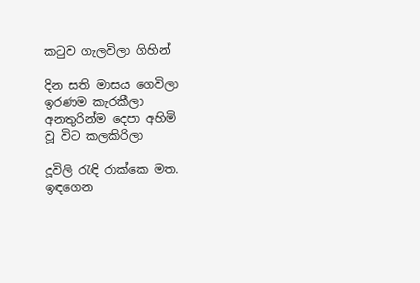කටුව ගැලවිලා ගිහින්

දින සති මාසය ගෙවිලා
ඉරණම කැරකීලා
අනතුරින්ම දෙපා අහිමි
වූ විට කලකිරිලා

දූවිලි රැඳි රාක්කෙ මත.
ඉඳගෙන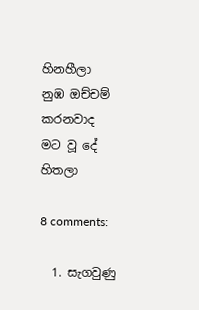හිනහීලා
නුඹ ඔච්චම් කරනවාද
මට වූ දේ හිතලා

8 comments:

  1. සැගවුණු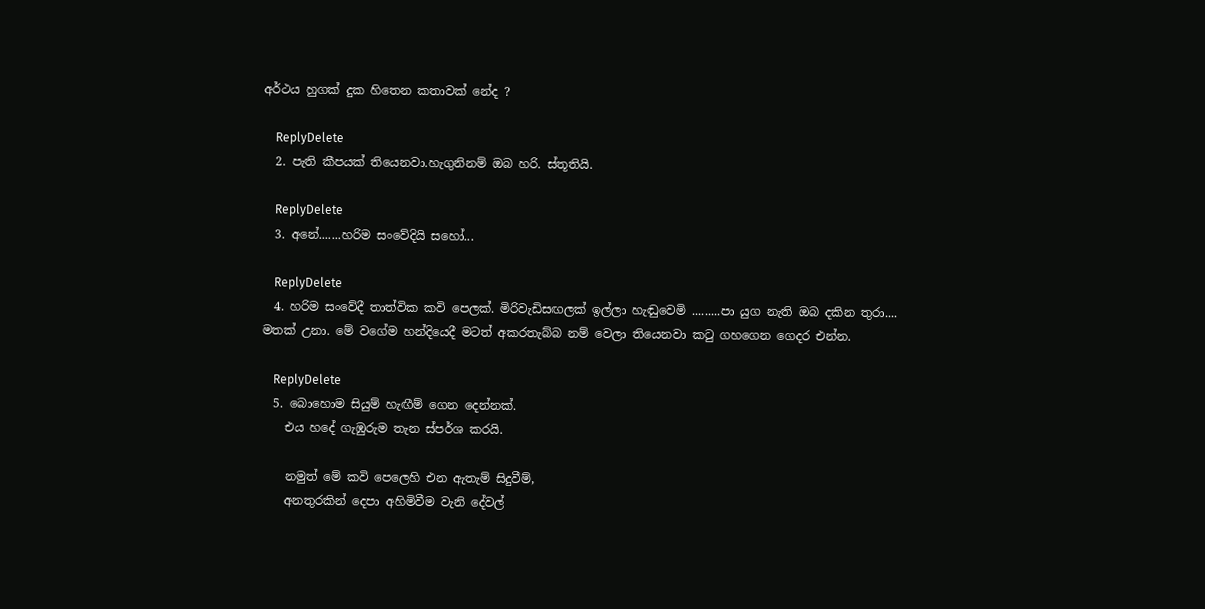අර්ථය හුගක් දුක හිතෙන කතාවක් නේද ?

    ReplyDelete
  2. පැති කීපයක් තියෙනවා.හැගුනිනම් ඔබ හරි. ස්තූතියි.

    ReplyDelete
  3. අනේ.......හරිම සංවේදියි සහෝ...

    ReplyDelete
  4. හරිම සංවේදී තාත්වික කවි පෙලක්. මිරිවැඩිසඟලක් ඉල්ලා හැඬුවෙමි .........පා යුග නැති ඔබ දකින තුරා.... මතක් උනා. මේ වගේම හන්දියෙදී මටත් අකරතැබ්බ නම් වෙලා තියෙනවා කටු ගහගෙන ගෙදර එන්න.

    ReplyDelete
  5. බොහොම සියුම් හැඟීම් ගෙන දෙන්නක්.
    එය හදේ ගැඹුරුම තැන ස්පර්ශ කරයි.

    නමුත් මේ කවි පෙලෙහි එන ඇතැම් සිදුවීම්,
    අනතුරකින් දෙපා අහිමිවීම වැනි දේවල්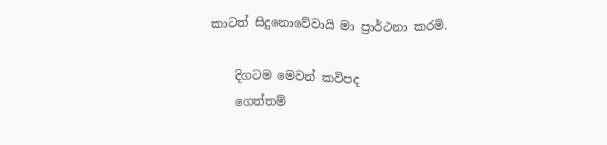කාටත් සිදුනොවේවායි මා ප්‍රාර්ථනා කරමි.

    දිගටම මෙවන් කවිපද
    ගෙත්තම්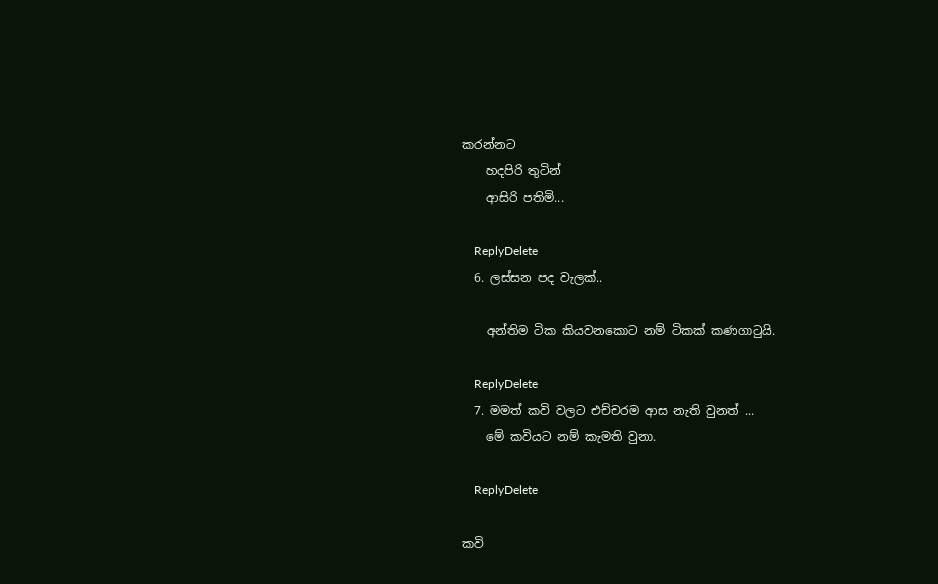කරන්නට
    හදපිරි තුටින්
    ආසිරි පතිමි...

    ReplyDelete
  6. ලස්සන පද වැලක්..

    අන්තිම ටික කියවනකොට නම් ටිකක් කණගාටුයි.

    ReplyDelete
  7. මමත් කවි වලට එච්චරම ආස නැති වුනත් ...
    මේ කවියට නම් කැමති වුනා.

    ReplyDelete

කවි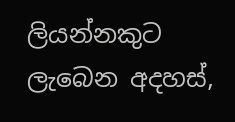ලියන්නකුට ලැබෙන අදහස්,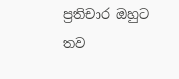ප්‍රතිචාර ඔහුට තව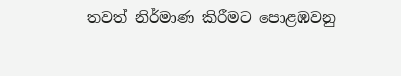තවත් නිර්මාණ කිරීමට පොළඹවනු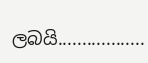ලබයි..................